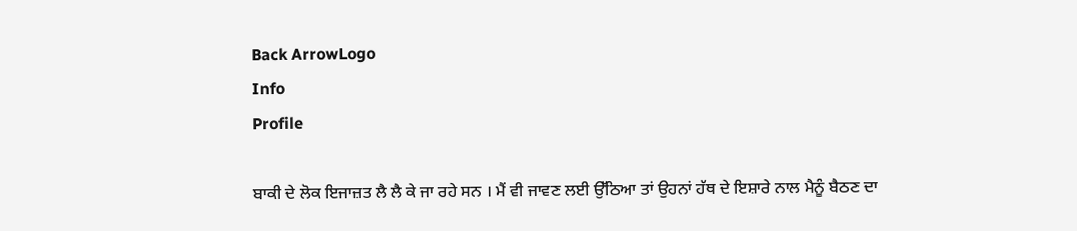Back ArrowLogo
Info
Profile

ਬਾਕੀ ਦੇ ਲੋਕ ਇਜਾਜ਼ਤ ਲੈ ਲੈ ਕੇ ਜਾ ਰਹੇ ਸਨ । ਮੈਂ ਵੀ ਜਾਵਣ ਲਈ ਉੱਠਿਆ ਤਾਂ ਉਹਨਾਂ ਹੱਥ ਦੇ ਇਸ਼ਾਰੇ ਨਾਲ ਮੈਨੂੰ ਬੈਠਣ ਦਾ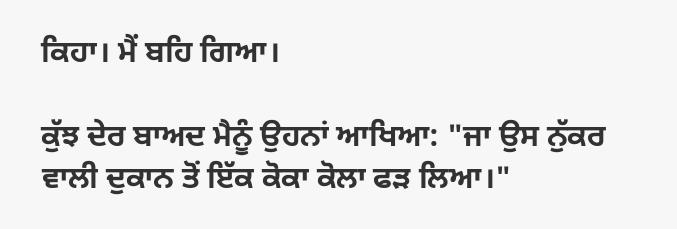ਕਿਹਾ। ਮੈਂ ਬਹਿ ਗਿਆ।

ਕੁੱਝ ਦੇਰ ਬਾਅਦ ਮੈਨੂੰ ਉਹਨਾਂ ਆਖਿਆ: "ਜਾ ਉਸ ਨੁੱਕਰ ਵਾਲੀ ਦੁਕਾਨ ਤੋਂ ਇੱਕ ਕੋਕਾ ਕੋਲਾ ਫੜ ਲਿਆ।"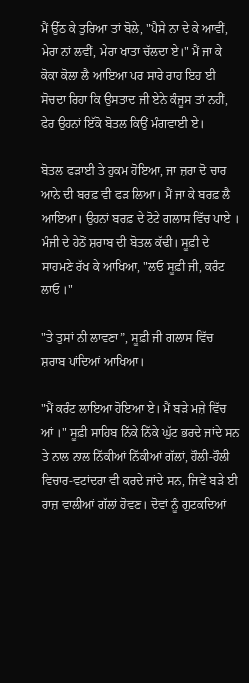ਮੈਂ ਉੱਠ ਕੇ ਤੁਰਿਆ ਤਾਂ ਬੋਲੇ, "ਪੈਸੇ ਨਾ ਦੇ ਕੇ ਆਵੀਂ, ਮੇਰਾ ਨਾਂ ਲਵੀਂ, ਮੇਰਾ ਖਾਤਾ ਚੱਲਦਾ ਏ।" ਮੈਂ ਜਾ ਕੇ ਕੋਕਾ ਕੋਲਾ ਲੈ ਆਇਆ ਪਰ ਸਾਰੇ ਰਾਹ ਇਹ ਈ ਸੋਚਦਾ ਰਿਹਾ ਕਿ ਉਸਤਾਦ ਜੀ ਏਨੇ ਕੰਜੂਸ ਤਾਂ ਨਹੀਂ, ਫੇਰ ਉਹਨਾਂ ਇੱਕੋ ਬੋਤਲ ਕਿਉਂ ਮੰਗਵਾਈ ਏ।

ਬੋਤਲ ਫੜਾਈ ਤੇ ਹੁਕਮ ਹੋਇਆ, ਜਾ ਜ਼ਰਾ ਦੋ ਚਾਰ ਆਨੇ ਦੀ ਬਰਫ਼ ਵੀ ਫੜ ਲਿਆ। ਮੈਂ ਜਾ ਕੇ ਬਰਫ਼ ਲੈ ਆਇਆ। ਉਹਨਾਂ ਬਰਫ਼ ਦੇ ਟੋਟੇ ਗਲਾਸ ਵਿੱਚ ਪਾਏ । ਮੰਜੀ ਦੇ ਹੇਠੋਂ ਸ਼ਰਾਬ ਦੀ ਬੋਤਲ ਕੱਢੀ। ਸੂਫ਼ੀ ਦੇ ਸਾਹਮਣੇ ਰੱਖ ਕੇ ਆਖਿਆ, "ਲਓ ਸੂਫ਼ੀ ਜੀ, ਕਰੰਟ ਲਾਓ ।"

"ਤੇ ਤੁਸਾਂ ਨੀ ਲਾਵਣਾ”, ਸੂਫ਼ੀ ਜੀ ਗਲਾਸ ਵਿੱਚ ਸ਼ਰਾਬ ਪਾਂਦਿਆਂ ਆਖਿਆ।

"ਮੈਂ ਕਰੰਟ ਲਾਇਆ ਹੋਇਆ ਏ। ਮੈਂ ਬੜੇ ਮਜ਼ੇ ਵਿੱਚ ਆਂ ।" ਸੂਫ਼ੀ ਸਾਹਿਬ ਨਿੱਕੇ ਨਿੱਕੇ ਘੁੱਟ ਭਰਦੇ ਜਾਂਦੇ ਸਨ ਤੇ ਨਾਲ ਨਾਲ ਨਿੱਕੀਆਂ ਨਿੱਕੀਆਂ ਗੱਲਾਂ, ਹੌਲੀ-ਹੌਲੀ ਵਿਚਾਰ-ਵਟਾਂਦਰਾ ਵੀ ਕਰਦੇ ਜਾਂਦੇ ਸਨ, ਜਿਵੇਂ ਬੜੇ ਈ ਰਾਜ਼ ਵਾਲੀਆਂ ਗੱਲਾਂ ਹੋਵਣ। ਦੋਵਾਂ ਨੂੰ ਗੁਟਕਦਿਆਂ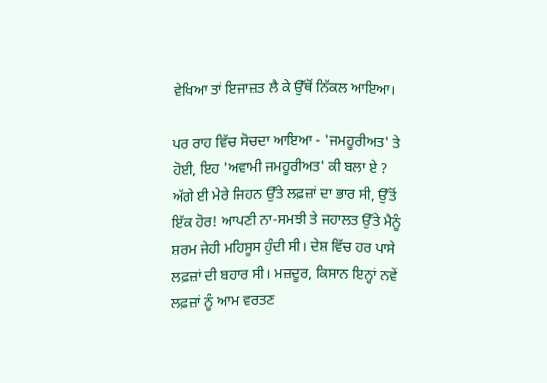ਵੇਖਿਆ ਤਾਂ ਇਜਾਜ਼ਤ ਲੈ ਕੇ ਉੱਥੋਂ ਨਿੱਕਲ ਆਇਆ।

ਪਰ ਰਾਹ ਵਿੱਚ ਸੋਚਦਾ ਆਇਆ - 'ਜਮਹੂਰੀਅਤ' ਤੇ ਹੋਈ, ਇਹ 'ਅਵਾਮੀ ਜਮਹੂਰੀਅਤ' ਕੀ ਬਲਾ ਏ ? ਅੱਗੇ ਈ ਮੇਰੇ ਜਿਹਨ ਉੱਤੇ ਲਫ਼ਜ਼ਾਂ ਦਾ ਭਾਰ ਸੀ, ਉੱਤੋਂ ਇੱਕ ਹੋਰ! ਆਪਣੀ ਨਾ-ਸਮਝੀ ਤੇ ਜਹਾਲਤ ਉੱਤੇ ਮੈਨੂੰ ਸ਼ਰਮ ਜੇਹੀ ਮਹਿਸੂਸ ਹੁੰਦੀ ਸੀ। ਦੇਸ਼ ਵਿੱਚ ਹਰ ਪਾਸੇ ਲਫ਼ਜ਼ਾਂ ਦੀ ਬਹਾਰ ਸੀ। ਮਜ਼ਦੂਰ, ਕਿਸਾਨ ਇਨ੍ਹਾਂ ਨਵੇਂ ਲਫ਼ਜ਼ਾਂ ਨੂੰ ਆਮ ਵਰਤਣ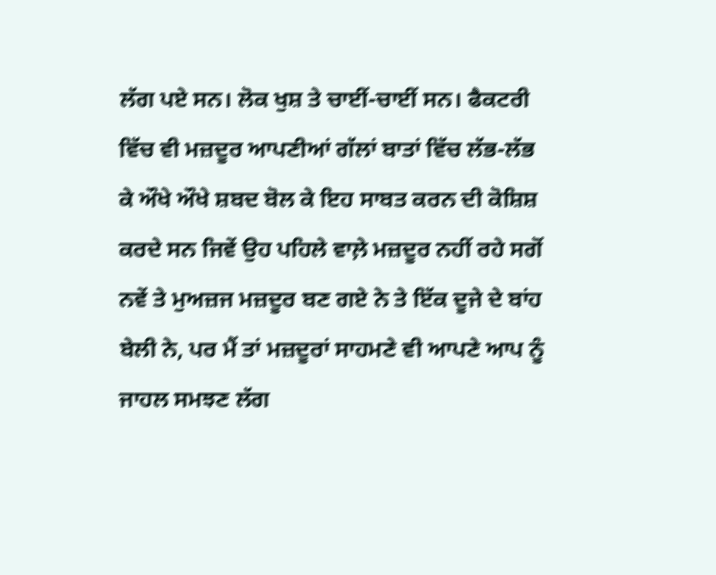ਲੱਗ ਪਏ ਸਨ। ਲੋਕ ਖੁਸ਼ ਤੇ ਚਾਈਂ-ਚਾਈਂ ਸਨ। ਫੈਕਟਰੀ ਵਿੱਚ ਵੀ ਮਜ਼ਦੂਰ ਆਪਣੀਆਂ ਗੱਲਾਂ ਬਾਤਾਂ ਵਿੱਚ ਲੱਭ-ਲੱਭ ਕੇ ਔਖੇ ਔਖੇ ਸ਼ਬਦ ਬੋਲ ਕੇ ਇਹ ਸਾਬਤ ਕਰਨ ਦੀ ਕੋਸ਼ਿਸ਼ ਕਰਦੇ ਸਨ ਜਿਵੇਂ ਉਹ ਪਹਿਲੇ ਵਾਲ਼ੇ ਮਜ਼ਦੂਰ ਨਹੀਂ ਰਹੇ ਸਗੋਂ ਨਵੇਂ ਤੇ ਮੁਅਜ਼ਜ ਮਜ਼ਦੂਰ ਬਣ ਗਏ ਨੇ ਤੇ ਇੱਕ ਦੂਜੇ ਦੇ ਬਾਂਹ ਬੇਲੀ ਨੇ, ਪਰ ਮੈਂ ਤਾਂ ਮਜ਼ਦੂਰਾਂ ਸਾਹਮਣੇ ਵੀ ਆਪਣੇ ਆਪ ਨੂੰ ਜਾਹਲ ਸਮਝਣ ਲੱਗ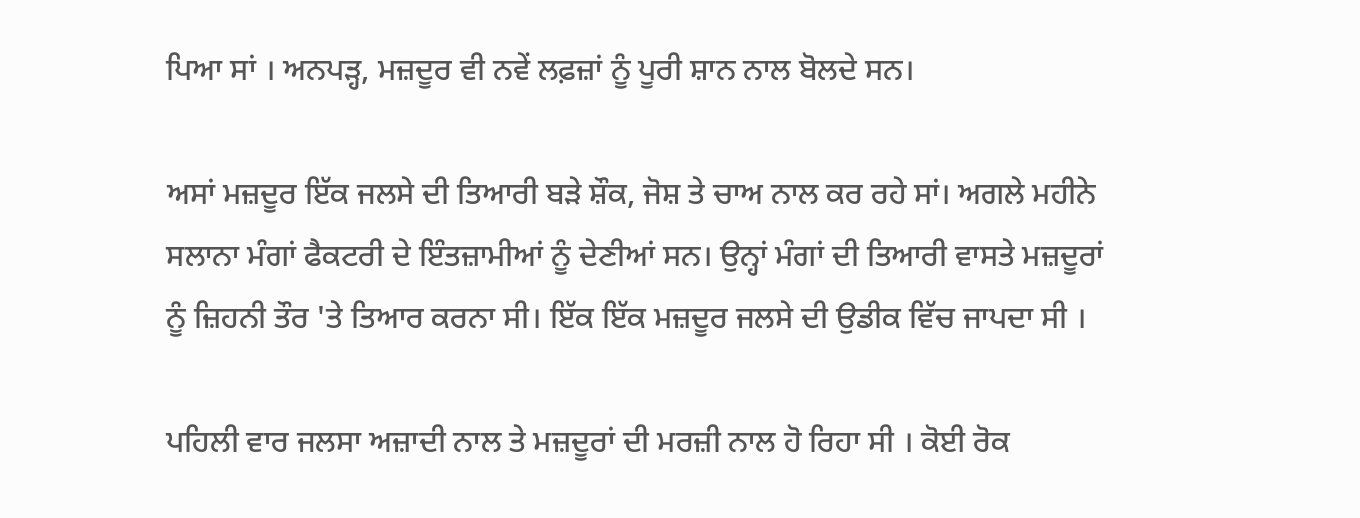ਪਿਆ ਸਾਂ । ਅਨਪੜ੍ਹ, ਮਜ਼ਦੂਰ ਵੀ ਨਵੇਂ ਲਫ਼ਜ਼ਾਂ ਨੂੰ ਪੂਰੀ ਸ਼ਾਨ ਨਾਲ ਬੋਲਦੇ ਸਨ।

ਅਸਾਂ ਮਜ਼ਦੂਰ ਇੱਕ ਜਲਸੇ ਦੀ ਤਿਆਰੀ ਬੜੇ ਸ਼ੌਕ, ਜੋਸ਼ ਤੇ ਚਾਅ ਨਾਲ ਕਰ ਰਹੇ ਸਾਂ। ਅਗਲੇ ਮਹੀਨੇ ਸਲਾਨਾ ਮੰਗਾਂ ਫੈਕਟਰੀ ਦੇ ਇੰਤਜ਼ਾਮੀਆਂ ਨੂੰ ਦੇਣੀਆਂ ਸਨ। ਉਨ੍ਹਾਂ ਮੰਗਾਂ ਦੀ ਤਿਆਰੀ ਵਾਸਤੇ ਮਜ਼ਦੂਰਾਂ ਨੂੰ ਜ਼ਿਹਨੀ ਤੌਰ 'ਤੇ ਤਿਆਰ ਕਰਨਾ ਸੀ। ਇੱਕ ਇੱਕ ਮਜ਼ਦੂਰ ਜਲਸੇ ਦੀ ਉਡੀਕ ਵਿੱਚ ਜਾਪਦਾ ਸੀ ।

ਪਹਿਲੀ ਵਾਰ ਜਲਸਾ ਅਜ਼ਾਦੀ ਨਾਲ ਤੇ ਮਜ਼ਦੂਰਾਂ ਦੀ ਮਰਜ਼ੀ ਨਾਲ ਹੋ ਰਿਹਾ ਸੀ । ਕੋਈ ਰੋਕ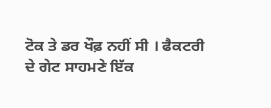ਟੋਕ ਤੇ ਡਰ ਖੌਫ਼ ਨਹੀਂ ਸੀ । ਫੈਕਟਰੀ ਦੇ ਗੇਟ ਸਾਹਮਣੇ ਇੱਕ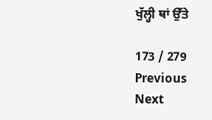ਖੁੱਲ੍ਹੀ ਥਾਂ ਉੱਤੇ

173 / 279
Previous
Next